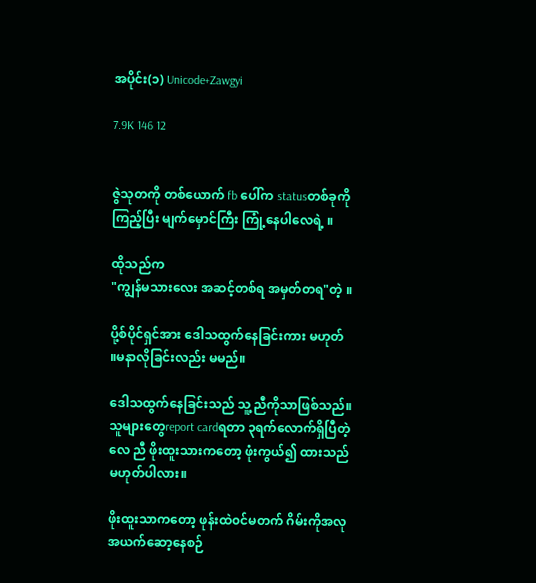အပိုင်း(၁) Unicode+Zawgyi

7.9K 146 12


ဇွဲသုတကို တစ်ယောက် fb ပေါ်က statusတစ်ခုကိုကြည့်ပြီး မျက်မှောင်ကြီး ကြုံ့နေပါလေရဲ့ ။

ထိုသည်က
"ကျွန်မသားလေး အဆင့်တစ်ရ အမှတ်တရ"တဲ့ ။

ပို့စ်ပိုင်ရှင်အား ဒေါသထွက်နေခြင်းကား မဟုတ် ။မနာလိုခြင်းလည်း မမည်။

ဒေါသထွက်နေခြင်းသည် သူ့ညီကိုသာဖြစ်သည်။ သူများတွေreport cardရတာ ၃ရက်လောက်ရှိပြီတဲ့လေ ညီ ဖိုးထူးသားကတော့ ဖုံးကွယ်၍ ထားသည်မဟုတ်ပါလား။

ဖိုးထူးသာကတော့ ဖုန်းထဲ၀င်မတက် ဂိမ်းကိုအလုအယက်ဆော့နေစဉ်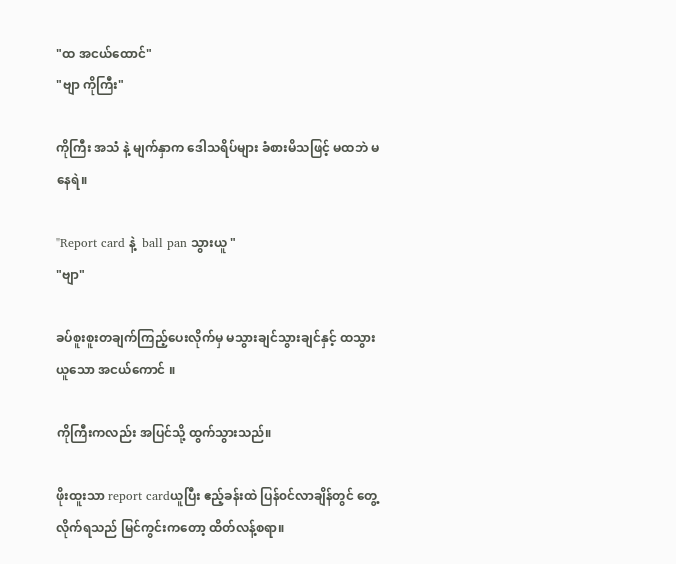"ထ အငယ်ထောင်"
"ဗျာ ကိုကြီး"

ကိုကြီး အသံ နဲ့ မျက်နှာက ဒေါသရိပ်များ ခံစားမိသဖြင့် မထဘဲ မနေရဲ။

"Report card နဲ့  ball pan သွားယူ "
"ဗျာ"

ခပ်စူးစူးတချက်ကြည့်ပေးလိုက်မှ မသွားချင်သွားချင်နှင့် ထသွားယူသော အငယ်ကောင် ။

ကိုကြီးကလည်း အပြင်သို့ ထွက်သွားသည်။

ဖိုးထူးသာ report cardယူပြီး ဧည့်ခန်းထဲ ပြန်၀င်လာချိန်တွင် တွေ့လိုက်ရသည် မြင်ကွင်းကတော့ ထိတ်လန့်စရာ။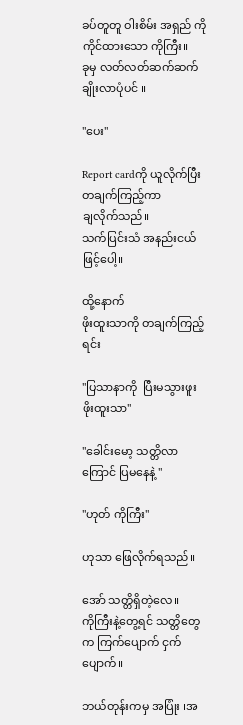ခပ်တူတူ ဝါးစိမ်း အရှည် ကို ကိုင်ထားသော ကိုကြီး။
ခုမှ လတ်လတ်ဆက်ဆက်  ချိုးလာပုံပင် ။

"ပေး"

Report cardကို ယူလိုက်ပြီး တချက်ကြည့်ကာ
ချလိုက်သည်။
သက်ပြင်းသံ အနည်းငယ်ဖြင့်ပေါ့။

ထို့နောက်
ဖိုးထူးသာကို တချက်ကြည့်ရင်း

"ပြသာနာကို  ပြီးမသွားဖူး ဖိုးထူးသာ"

"ခေါင်းမော့ သတ္တိလာကြောင် ပြမ‌နေနဲ့ "

"ဟုတ် ကိုကြီး"

ဟုသာ ဖြေလိုက်ရသည်။

အော် သတ္တိရှိတဲ့လေ။
ကိုကြီးနဲ့တွေ့ရင် သတ္တိတွေက ကြက်ပျောက် ငှက်ပျောက်။

ဘယ်တုန်းကမှ အပြုံး ၊အ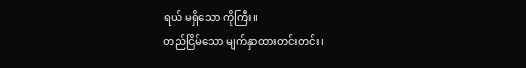ရယ် မရှိသော ကိုကြီး။
တည်ငြိမ်သော မျက်နှာထားတင်းတင်း၊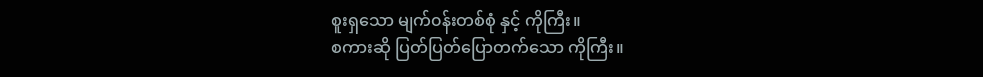စူးရှသော မျက်၀န်းတစ်စုံ နှင့် ကိုကြီး။
စကားဆို ပြတ်ပြတ်ပြောတက်သော ကိုကြီး။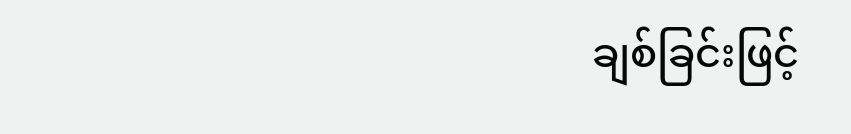ချစ်ခြင်း‌ဖြင့်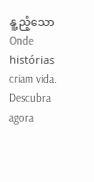နူ့ညံ့သောOnde histórias criam vida. Descubra agora